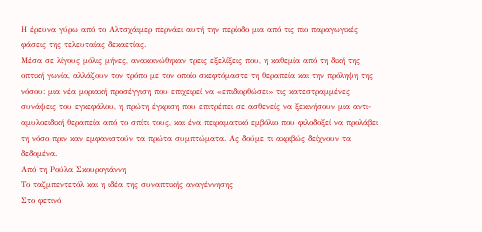Η έρευνα γύρω από το Αλτσχάιμερ περνάει αυτή την περίοδο μια από τις πιο παραγωγικές φάσεις της τελευταίας δεκαετίας.
Μέσα σε λίγους μόλις μήνες, ανακοινώθηκαν τρεις εξελίξεις που, η καθεμία από τη δική της οπτική γωνία, αλλάζουν τον τρόπο με τον οποίο σκεφτόμαστε τη θεραπεία και την πρόληψη της νόσου: μια νέα μοριακή προσέγγιση που επιχειρεί να «επιδιορθώσει» τις κατεστραμμένες συνάψεις του εγκεφάλου, η πρώτη έγκριση που επιτρέπει σε ασθενείς να ξεκινήσουν μια αντι-αμυλοειδική θεραπεία από το σπίτι τους, και ένα πειραματικό εμβόλιο που φιλοδοξεί να προλάβει τη νόσο πριν καν εμφανιστούν τα πρώτα συμπτώματα. Ας δούμε τι ακριβώς δείχνουν τα δεδομένα.
Από τη Ρούλα Σκουρογιάννη
Το ταζμπεντετόλ και η ιδέα της συναπτικής αναγέννησης
Στο φετινό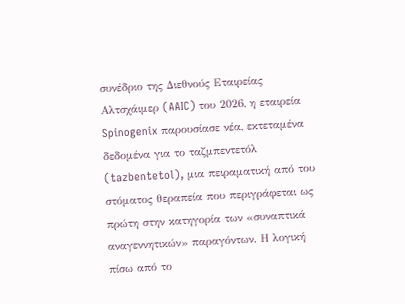συνέδριο της Διεθνούς Εταιρείας Αλτσχάιμερ (AAIC) του 2026, η εταιρεία Spinogenix παρουσίασε νέα, εκτεταμένα δεδομένα για το ταζμπεντετόλ (tazbentetol), μια πειραματική από του στόματος θεραπεία που περιγράφεται ως πρώτη στην κατηγορία των «συναπτικά αναγεννητικών» παραγόντων. Η λογική πίσω από το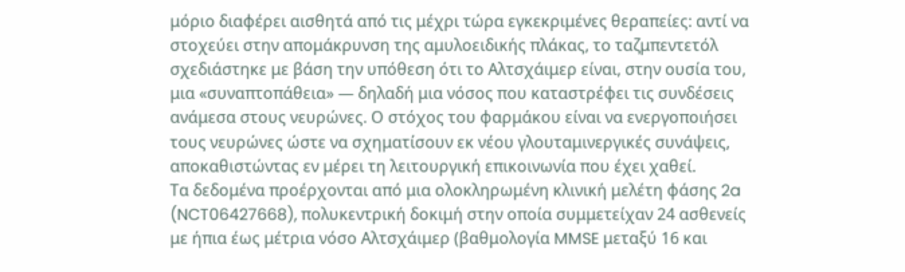μόριο διαφέρει αισθητά από τις μέχρι τώρα εγκεκριμένες θεραπείες: αντί να στοχεύει στην απομάκρυνση της αμυλοειδικής πλάκας, το ταζμπεντετόλ σχεδιάστηκε με βάση την υπόθεση ότι το Αλτσχάιμερ είναι, στην ουσία του, μια «συναπτοπάθεια» — δηλαδή μια νόσος που καταστρέφει τις συνδέσεις ανάμεσα στους νευρώνες. Ο στόχος του φαρμάκου είναι να ενεργοποιήσει τους νευρώνες ώστε να σχηματίσουν εκ νέου γλουταμινεργικές συνάψεις, αποκαθιστώντας εν μέρει τη λειτουργική επικοινωνία που έχει χαθεί.
Τα δεδομένα προέρχονται από μια ολοκληρωμένη κλινική μελέτη φάσης 2a (NCT06427668), πολυκεντρική δοκιμή στην οποία συμμετείχαν 24 ασθενείς με ήπια έως μέτρια νόσο Αλτσχάιμερ (βαθμολογία MMSE μεταξύ 16 και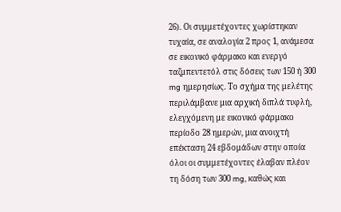26). Οι συμμετέχοντες χωρίστηκαν τυχαία, σε αναλογία 2 προς 1, ανάμεσα σε εικονικό φάρμακο και ενεργό ταζμπεντετόλ στις δόσεις των 150 ή 300 mg ημερησίως. Το σχήμα της μελέτης περιλάμβανε μια αρχική διπλά τυφλή, ελεγχόμενη με εικονικό φάρμακο περίοδο 28 ημερών, μια ανοιχτή επέκταση 24 εβδομάδων στην οποία όλοι οι συμμετέχοντες έλαβαν πλέον τη δόση των 300 mg, καθώς και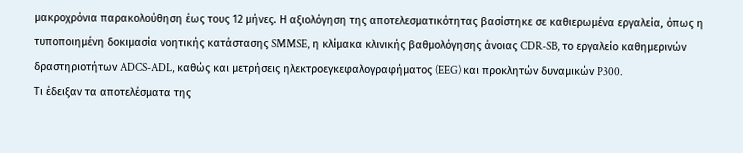μακροχρόνια παρακολούθηση έως τους 12 μήνες. Η αξιολόγηση της αποτελεσματικότητας βασίστηκε σε καθιερωμένα εργαλεία, όπως η τυποποιημένη δοκιμασία νοητικής κατάστασης SMMSE, η κλίμακα κλινικής βαθμολόγησης άνοιας CDR-SB, το εργαλείο καθημερινών δραστηριοτήτων ADCS-ADL, καθώς και μετρήσεις ηλεκτροεγκεφαλογραφήματος (EEG) και προκλητών δυναμικών P300.
Τι έδειξαν τα αποτελέσματα της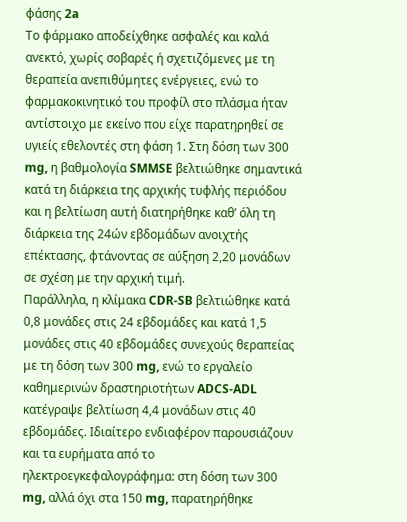φάσης 2a
Το φάρμακο αποδείχθηκε ασφαλές και καλά ανεκτό, χωρίς σοβαρές ή σχετιζόμενες με τη θεραπεία ανεπιθύμητες ενέργειες, ενώ το φαρμακοκινητικό του προφίλ στο πλάσμα ήταν αντίστοιχο με εκείνο που είχε παρατηρηθεί σε υγιείς εθελοντές στη φάση 1. Στη δόση των 300 mg, η βαθμολογία SMMSE βελτιώθηκε σημαντικά κατά τη διάρκεια της αρχικής τυφλής περιόδου και η βελτίωση αυτή διατηρήθηκε καθ’ όλη τη διάρκεια της 24ών εβδομάδων ανοιχτής επέκτασης, φτάνοντας σε αύξηση 2,20 μονάδων σε σχέση με την αρχική τιμή.
Παράλληλα, η κλίμακα CDR-SB βελτιώθηκε κατά 0,8 μονάδες στις 24 εβδομάδες και κατά 1,5 μονάδες στις 40 εβδομάδες συνεχούς θεραπείας με τη δόση των 300 mg, ενώ το εργαλείο καθημερινών δραστηριοτήτων ADCS-ADL κατέγραψε βελτίωση 4,4 μονάδων στις 40 εβδομάδες. Ιδιαίτερο ενδιαφέρον παρουσιάζουν και τα ευρήματα από το ηλεκτροεγκεφαλογράφημα: στη δόση των 300 mg, αλλά όχι στα 150 mg, παρατηρήθηκε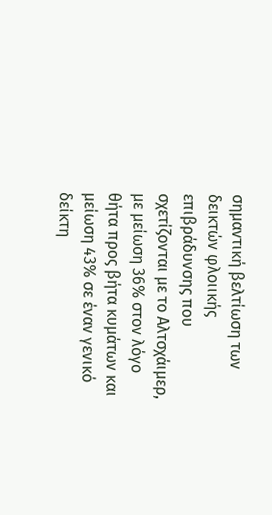σημαντική βελτίωση των δεικτών φλοιικής επιβράδυνσης που σχετίζονται με το Αλτσχάιμερ, με μείωση 36% στον λόγο θήτα προς βήτα κυμάτων και μείωση 43% σε έναν γενικό δείκτη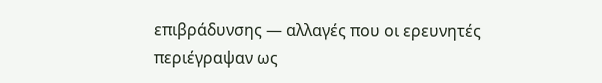επιβράδυνσης — αλλαγές που οι ερευνητές περιέγραψαν ως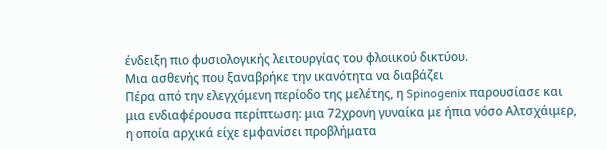ένδειξη πιο φυσιολογικής λειτουργίας του φλοιικού δικτύου.
Μια ασθενής που ξαναβρήκε την ικανότητα να διαβάζει
Πέρα από την ελεγχόμενη περίοδο της μελέτης, η Spinogenix παρουσίασε και μια ενδιαφέρουσα περίπτωση: μια 72χρονη γυναίκα με ήπια νόσο Αλτσχάιμερ, η οποία αρχικά είχε εμφανίσει προβλήματα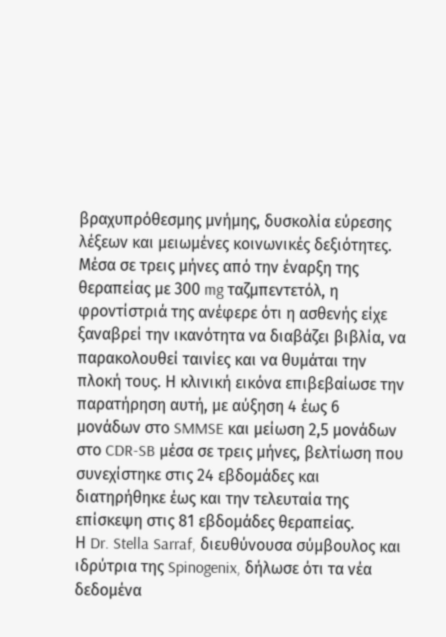βραχυπρόθεσμης μνήμης, δυσκολία εύρεσης λέξεων και μειωμένες κοινωνικές δεξιότητες. Μέσα σε τρεις μήνες από την έναρξη της θεραπείας με 300 mg ταζμπεντετόλ, η φροντίστριά της ανέφερε ότι η ασθενής είχε ξαναβρεί την ικανότητα να διαβάζει βιβλία, να παρακολουθεί ταινίες και να θυμάται την πλοκή τους. Η κλινική εικόνα επιβεβαίωσε την παρατήρηση αυτή, με αύξηση 4 έως 6 μονάδων στο SMMSE και μείωση 2,5 μονάδων στο CDR-SB μέσα σε τρεις μήνες, βελτίωση που συνεχίστηκε στις 24 εβδομάδες και διατηρήθηκε έως και την τελευταία της επίσκεψη στις 81 εβδομάδες θεραπείας.
Η Dr. Stella Sarraf, διευθύνουσα σύμβουλος και ιδρύτρια της Spinogenix, δήλωσε ότι τα νέα δεδομένα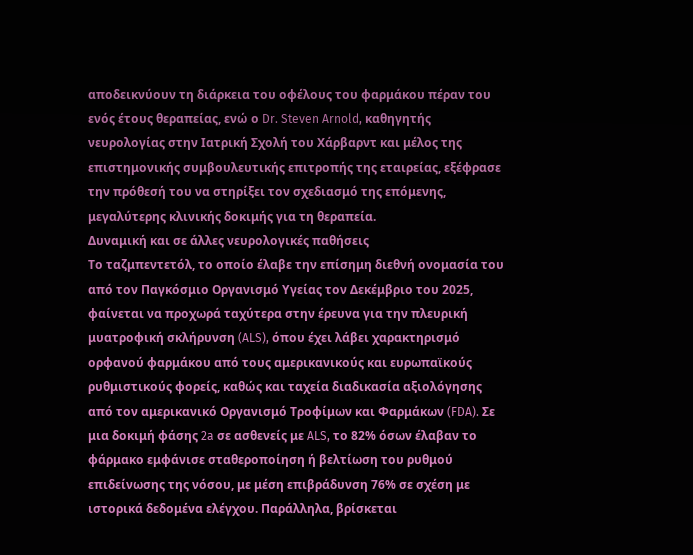αποδεικνύουν τη διάρκεια του οφέλους του φαρμάκου πέραν του ενός έτους θεραπείας, ενώ ο Dr. Steven Arnold, καθηγητής νευρολογίας στην Ιατρική Σχολή του Χάρβαρντ και μέλος της επιστημονικής συμβουλευτικής επιτροπής της εταιρείας, εξέφρασε την πρόθεσή του να στηρίξει τον σχεδιασμό της επόμενης, μεγαλύτερης κλινικής δοκιμής για τη θεραπεία.
Δυναμική και σε άλλες νευρολογικές παθήσεις
Το ταζμπεντετόλ, το οποίο έλαβε την επίσημη διεθνή ονομασία του από τον Παγκόσμιο Οργανισμό Υγείας τον Δεκέμβριο του 2025, φαίνεται να προχωρά ταχύτερα στην έρευνα για την πλευρική μυατροφική σκλήρυνση (ALS), όπου έχει λάβει χαρακτηρισμό ορφανού φαρμάκου από τους αμερικανικούς και ευρωπαϊκούς ρυθμιστικούς φορείς, καθώς και ταχεία διαδικασία αξιολόγησης από τον αμερικανικό Οργανισμό Τροφίμων και Φαρμάκων (FDA). Σε μια δοκιμή φάσης 2a σε ασθενείς με ALS, το 82% όσων έλαβαν το φάρμακο εμφάνισε σταθεροποίηση ή βελτίωση του ρυθμού επιδείνωσης της νόσου, με μέση επιβράδυνση 76% σε σχέση με ιστορικά δεδομένα ελέγχου. Παράλληλα, βρίσκεται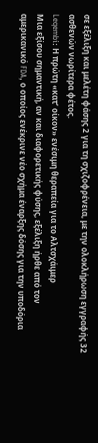σε εξέλιξη και μελέτη φάσης 2 για τη σχιζοφρένεια, με την ολοκλήρωση εγγραφής 32 ασθενών νωρίτερα φέτος.
Leqembi: Η πρώτη «κατ’ οίκον» ενέσιμη θεραπεία για το Αλτσχάιμερ
Μια εξίσου σημαντική, αν και διαφορετικής φύσης, εξέλιξη ήρθε από τον αμερικανικό FDA, ο οποίος ενέκρινε νέο σχήμα έναρξης δόσης για την υποδόρια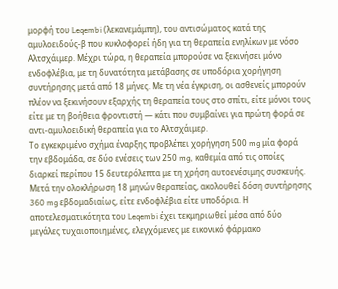μορφή του Leqembi (λεκανεμάμπη), του αντισώματος κατά της αμυλοειδούς-β που κυκλοφορεί ήδη για τη θεραπεία ενηλίκων με νόσο Αλτσχάιμερ. Μέχρι τώρα, η θεραπεία μπορούσε να ξεκινήσει μόνο ενδοφλέβια, με τη δυνατότητα μετάβασης σε υποδόρια χορήγηση συντήρησης μετά από 18 μήνες. Με τη νέα έγκριση, οι ασθενείς μπορούν πλέον να ξεκινήσουν εξαρχής τη θεραπεία τους στο σπίτι, είτε μόνοι τους είτε με τη βοήθεια φροντιστή — κάτι που συμβαίνει για πρώτη φορά σε αντι-αμυλοειδική θεραπεία για το Αλτσχάιμερ.
Το εγκεκριμένο σχήμα έναρξης προβλέπει χορήγηση 500 mg μία φορά την εβδομάδα, σε δύο ενέσεις των 250 mg, καθεμία από τις οποίες διαρκεί περίπου 15 δευτερόλεπτα με τη χρήση αυτοενέσιμης συσκευής. Μετά την ολοκλήρωση 18 μηνών θεραπείας, ακολουθεί δόση συντήρησης 360 mg εβδομαδιαίως, είτε ενδοφλέβια είτε υποδόρια. Η αποτελεσματικότητα του Leqembi έχει τεκμηριωθεί μέσα από δύο μεγάλες τυχαιοποιημένες, ελεγχόμενες με εικονικό φάρμακο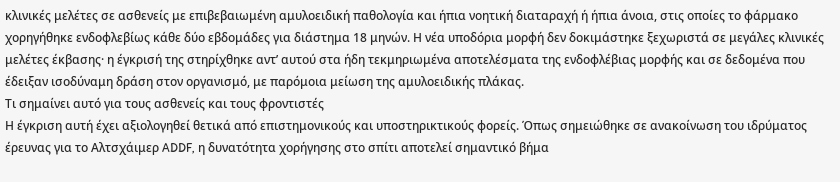κλινικές μελέτες σε ασθενείς με επιβεβαιωμένη αμυλοειδική παθολογία και ήπια νοητική διαταραχή ή ήπια άνοια, στις οποίες το φάρμακο χορηγήθηκε ενδοφλεβίως κάθε δύο εβδομάδες για διάστημα 18 μηνών. Η νέα υποδόρια μορφή δεν δοκιμάστηκε ξεχωριστά σε μεγάλες κλινικές μελέτες έκβασης· η έγκρισή της στηρίχθηκε αντ’ αυτού στα ήδη τεκμηριωμένα αποτελέσματα της ενδοφλέβιας μορφής και σε δεδομένα που έδειξαν ισοδύναμη δράση στον οργανισμό, με παρόμοια μείωση της αμυλοειδικής πλάκας.
Τι σημαίνει αυτό για τους ασθενείς και τους φροντιστές
Η έγκριση αυτή έχει αξιολογηθεί θετικά από επιστημονικούς και υποστηρικτικούς φορείς. Όπως σημειώθηκε σε ανακοίνωση του ιδρύματος έρευνας για το Αλτσχάιμερ ADDF, η δυνατότητα χορήγησης στο σπίτι αποτελεί σημαντικό βήμα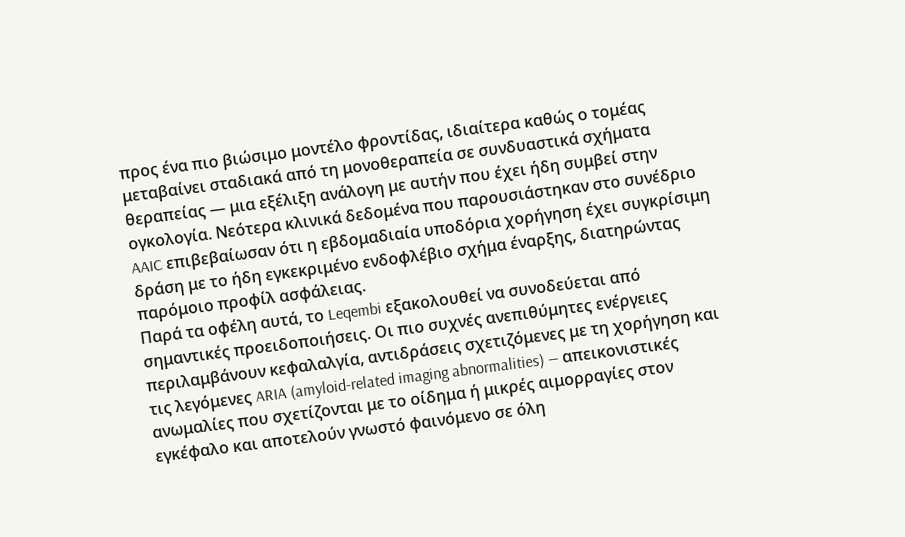προς ένα πιο βιώσιμο μοντέλο φροντίδας, ιδιαίτερα καθώς ο τομέας μεταβαίνει σταδιακά από τη μονοθεραπεία σε συνδυαστικά σχήματα θεραπείας — μια εξέλιξη ανάλογη με αυτήν που έχει ήδη συμβεί στην ογκολογία. Νεότερα κλινικά δεδομένα που παρουσιάστηκαν στο συνέδριο AAIC επιβεβαίωσαν ότι η εβδομαδιαία υποδόρια χορήγηση έχει συγκρίσιμη δράση με το ήδη εγκεκριμένο ενδοφλέβιο σχήμα έναρξης, διατηρώντας παρόμοιο προφίλ ασφάλειας.
Παρά τα οφέλη αυτά, το Leqembi εξακολουθεί να συνοδεύεται από σημαντικές προειδοποιήσεις. Οι πιο συχνές ανεπιθύμητες ενέργειες περιλαμβάνουν κεφαλαλγία, αντιδράσεις σχετιζόμενες με τη χορήγηση και τις λεγόμενες ARIA (amyloid-related imaging abnormalities) — απεικονιστικές ανωμαλίες που σχετίζονται με το οίδημα ή μικρές αιμορραγίες στον εγκέφαλο και αποτελούν γνωστό φαινόμενο σε όλη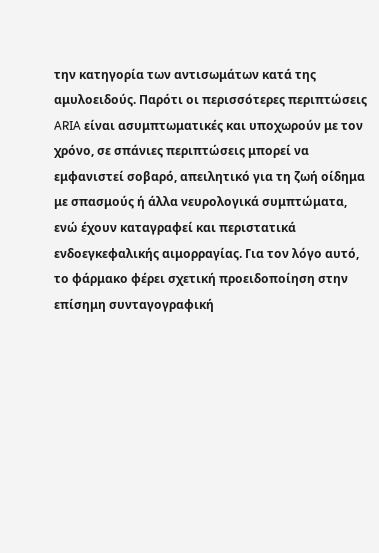την κατηγορία των αντισωμάτων κατά της αμυλοειδούς. Παρότι οι περισσότερες περιπτώσεις ARIA είναι ασυμπτωματικές και υποχωρούν με τον χρόνο, σε σπάνιες περιπτώσεις μπορεί να εμφανιστεί σοβαρό, απειλητικό για τη ζωή οίδημα με σπασμούς ή άλλα νευρολογικά συμπτώματα, ενώ έχουν καταγραφεί και περιστατικά ενδοεγκεφαλικής αιμορραγίας. Για τον λόγο αυτό, το φάρμακο φέρει σχετική προειδοποίηση στην επίσημη συνταγογραφική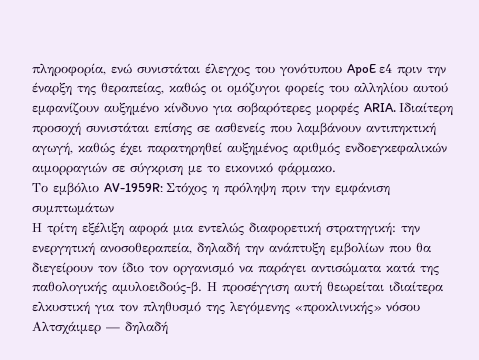πληροφορία, ενώ συνιστάται έλεγχος του γονότυπου ApoE ε4 πριν την έναρξη της θεραπείας, καθώς οι ομόζυγοι φορείς του αλληλίου αυτού εμφανίζουν αυξημένο κίνδυνο για σοβαρότερες μορφές ARIA. Ιδιαίτερη προσοχή συνιστάται επίσης σε ασθενείς που λαμβάνουν αντιπηκτική αγωγή, καθώς έχει παρατηρηθεί αυξημένος αριθμός ενδοεγκεφαλικών αιμορραγιών σε σύγκριση με το εικονικό φάρμακο.
Το εμβόλιο AV-1959R: Στόχος η πρόληψη πριν την εμφάνιση συμπτωμάτων
Η τρίτη εξέλιξη αφορά μια εντελώς διαφορετική στρατηγική: την ενεργητική ανοσοθεραπεία, δηλαδή την ανάπτυξη εμβολίων που θα διεγείρουν τον ίδιο τον οργανισμό να παράγει αντισώματα κατά της παθολογικής αμυλοειδούς-β. Η προσέγγιση αυτή θεωρείται ιδιαίτερα ελκυστική για τον πληθυσμό της λεγόμενης «προκλινικής» νόσου Αλτσχάιμερ — δηλαδή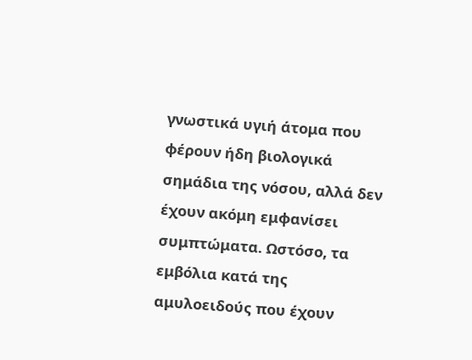γνωστικά υγιή άτομα που φέρουν ήδη βιολογικά σημάδια της νόσου, αλλά δεν έχουν ακόμη εμφανίσει συμπτώματα. Ωστόσο, τα εμβόλια κατά της αμυλοειδούς που έχουν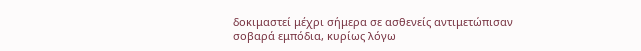δοκιμαστεί μέχρι σήμερα σε ασθενείς αντιμετώπισαν σοβαρά εμπόδια, κυρίως λόγω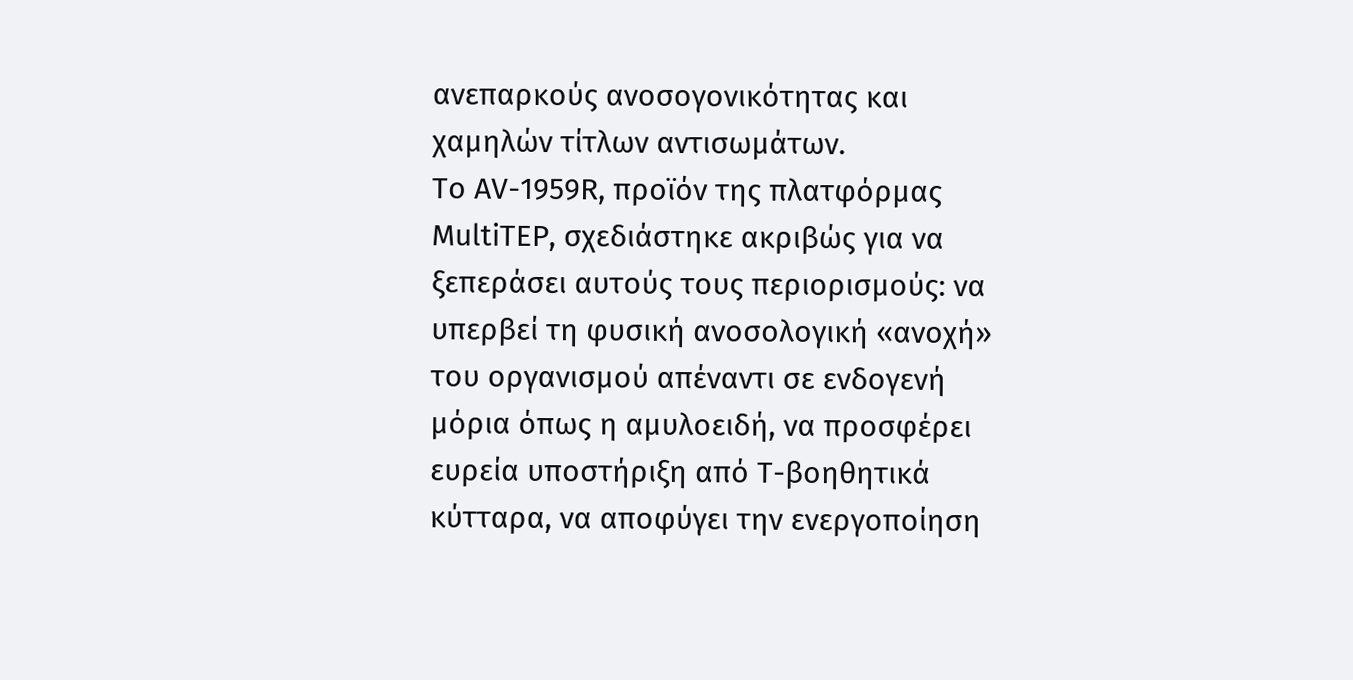ανεπαρκούς ανοσογονικότητας και χαμηλών τίτλων αντισωμάτων.
Το AV-1959R, προϊόν της πλατφόρμας MultiTEP, σχεδιάστηκε ακριβώς για να ξεπεράσει αυτούς τους περιορισμούς: να υπερβεί τη φυσική ανοσολογική «ανοχή» του οργανισμού απέναντι σε ενδογενή μόρια όπως η αμυλοειδή, να προσφέρει ευρεία υποστήριξη από Τ-βοηθητικά κύτταρα, να αποφύγει την ενεργοποίηση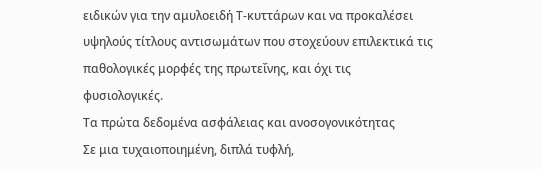ειδικών για την αμυλοειδή Τ-κυττάρων και να προκαλέσει υψηλούς τίτλους αντισωμάτων που στοχεύουν επιλεκτικά τις παθολογικές μορφές της πρωτεΐνης, και όχι τις φυσιολογικές.
Τα πρώτα δεδομένα ασφάλειας και ανοσογονικότητας
Σε μια τυχαιοποιημένη, διπλά τυφλή,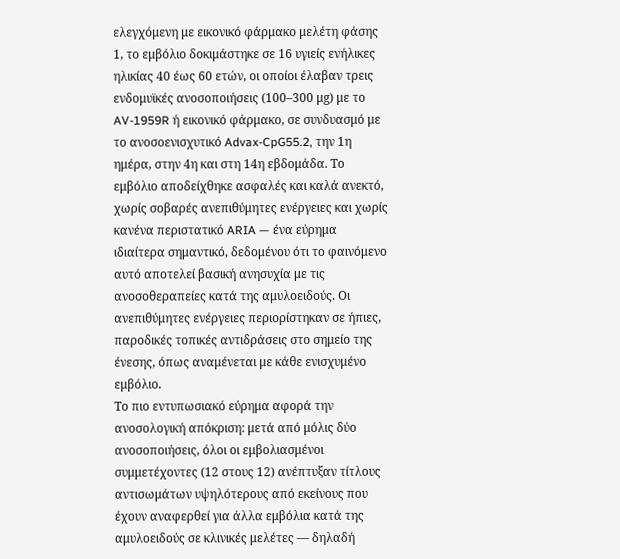ελεγχόμενη με εικονικό φάρμακο μελέτη φάσης 1, το εμβόλιο δοκιμάστηκε σε 16 υγιείς ενήλικες ηλικίας 40 έως 60 ετών, οι οποίοι έλαβαν τρεις ενδομυϊκές ανοσοποιήσεις (100–300 μg) με το AV-1959R ή εικονικό φάρμακο, σε συνδυασμό με το ανοσοενισχυτικό Advax-CpG55.2, την 1η ημέρα, στην 4η και στη 14η εβδομάδα. Το εμβόλιο αποδείχθηκε ασφαλές και καλά ανεκτό, χωρίς σοβαρές ανεπιθύμητες ενέργειες και χωρίς κανένα περιστατικό ARIA — ένα εύρημα ιδιαίτερα σημαντικό, δεδομένου ότι το φαινόμενο αυτό αποτελεί βασική ανησυχία με τις ανοσοθεραπείες κατά της αμυλοειδούς. Οι ανεπιθύμητες ενέργειες περιορίστηκαν σε ήπιες, παροδικές τοπικές αντιδράσεις στο σημείο της ένεσης, όπως αναμένεται με κάθε ενισχυμένο εμβόλιο.
Το πιο εντυπωσιακό εύρημα αφορά την ανοσολογική απόκριση: μετά από μόλις δύο ανοσοποιήσεις, όλοι οι εμβολιασμένοι συμμετέχοντες (12 στους 12) ανέπτυξαν τίτλους αντισωμάτων υψηλότερους από εκείνους που έχουν αναφερθεί για άλλα εμβόλια κατά της αμυλοειδούς σε κλινικές μελέτες — δηλαδή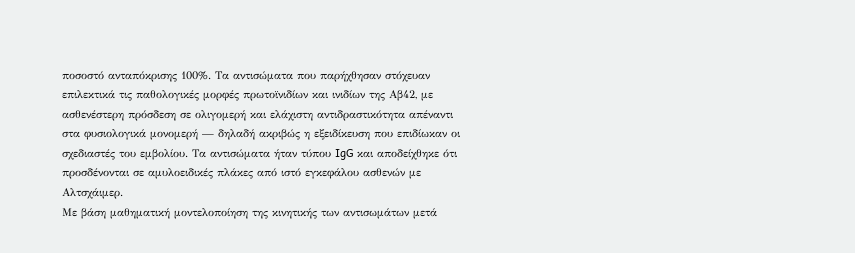ποσοστό ανταπόκρισης 100%. Τα αντισώματα που παρήχθησαν στόχευαν επιλεκτικά τις παθολογικές μορφές πρωτοϊνιδίων και ινιδίων της Aβ42, με ασθενέστερη πρόσδεση σε ολιγομερή και ελάχιστη αντιδραστικότητα απέναντι στα φυσιολογικά μονομερή — δηλαδή ακριβώς η εξειδίκευση που επιδίωκαν οι σχεδιαστές του εμβολίου. Τα αντισώματα ήταν τύπου IgG και αποδείχθηκε ότι προσδένονται σε αμυλοειδικές πλάκες από ιστό εγκεφάλου ασθενών με Αλτσχάιμερ.
Με βάση μαθηματική μοντελοποίηση της κινητικής των αντισωμάτων μετά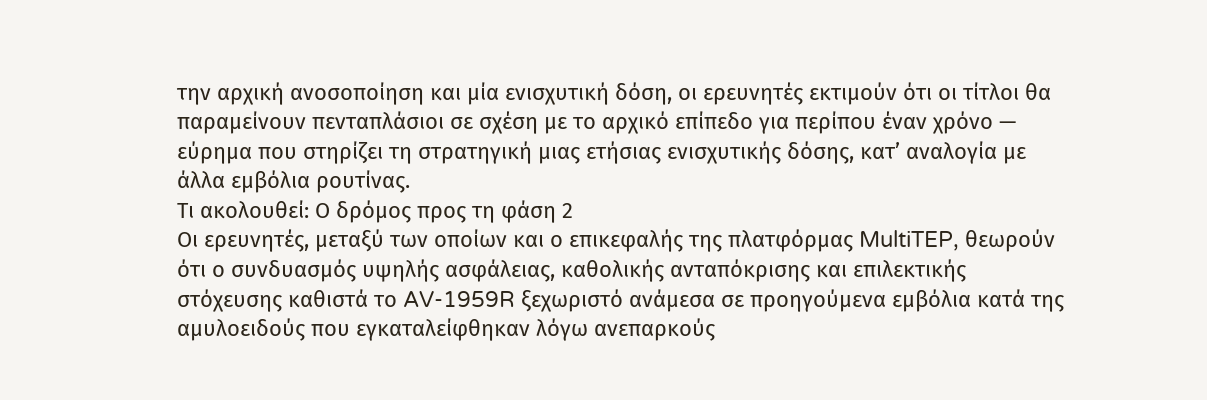την αρχική ανοσοποίηση και μία ενισχυτική δόση, οι ερευνητές εκτιμούν ότι οι τίτλοι θα παραμείνουν πενταπλάσιοι σε σχέση με το αρχικό επίπεδο για περίπου έναν χρόνο — εύρημα που στηρίζει τη στρατηγική μιας ετήσιας ενισχυτικής δόσης, κατ’ αναλογία με άλλα εμβόλια ρουτίνας.
Τι ακολουθεί: Ο δρόμος προς τη φάση 2
Οι ερευνητές, μεταξύ των οποίων και ο επικεφαλής της πλατφόρμας MultiTEP, θεωρούν ότι ο συνδυασμός υψηλής ασφάλειας, καθολικής ανταπόκρισης και επιλεκτικής στόχευσης καθιστά το AV-1959R ξεχωριστό ανάμεσα σε προηγούμενα εμβόλια κατά της αμυλοειδούς που εγκαταλείφθηκαν λόγω ανεπαρκούς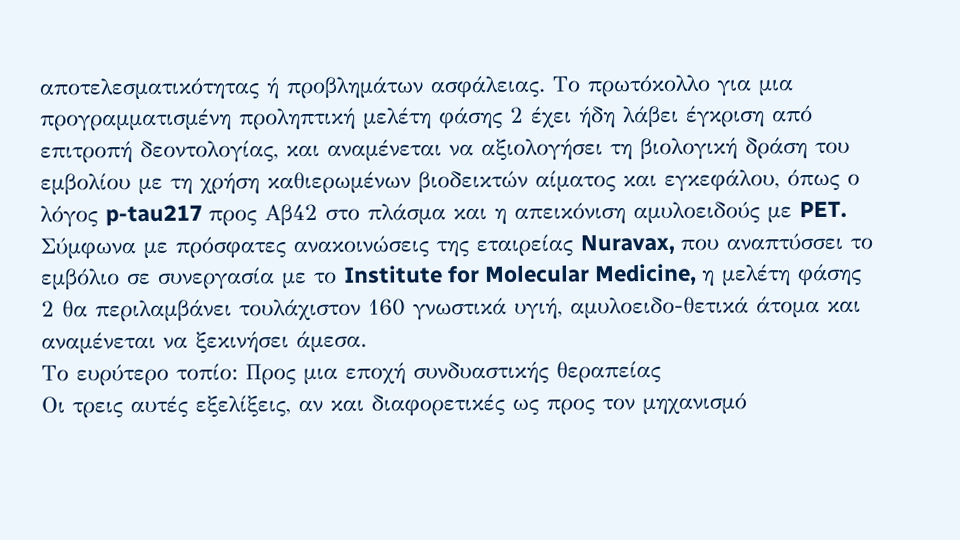αποτελεσματικότητας ή προβλημάτων ασφάλειας. Το πρωτόκολλο για μια προγραμματισμένη προληπτική μελέτη φάσης 2 έχει ήδη λάβει έγκριση από επιτροπή δεοντολογίας, και αναμένεται να αξιολογήσει τη βιολογική δράση του εμβολίου με τη χρήση καθιερωμένων βιοδεικτών αίματος και εγκεφάλου, όπως ο λόγος p-tau217 προς Aβ42 στο πλάσμα και η απεικόνιση αμυλοειδούς με PET. Σύμφωνα με πρόσφατες ανακοινώσεις της εταιρείας Nuravax, που αναπτύσσει το εμβόλιο σε συνεργασία με το Institute for Molecular Medicine, η μελέτη φάσης 2 θα περιλαμβάνει τουλάχιστον 160 γνωστικά υγιή, αμυλοειδο-θετικά άτομα και αναμένεται να ξεκινήσει άμεσα.
Το ευρύτερο τοπίο: Προς μια εποχή συνδυαστικής θεραπείας
Οι τρεις αυτές εξελίξεις, αν και διαφορετικές ως προς τον μηχανισμό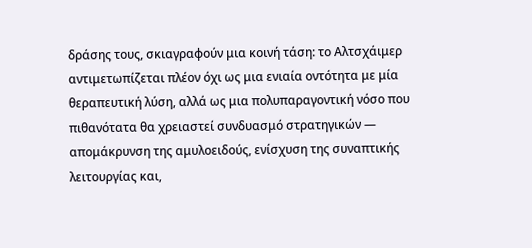δράσης τους, σκιαγραφούν μια κοινή τάση: το Αλτσχάιμερ αντιμετωπίζεται πλέον όχι ως μια ενιαία οντότητα με μία θεραπευτική λύση, αλλά ως μια πολυπαραγοντική νόσο που πιθανότατα θα χρειαστεί συνδυασμό στρατηγικών — απομάκρυνση της αμυλοειδούς, ενίσχυση της συναπτικής λειτουργίας και,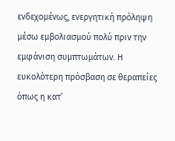ενδεχομένως, ενεργητική πρόληψη μέσω εμβολιασμού πολύ πριν την εμφάνιση συμπτωμάτων. Η ευκολότερη πρόσβαση σε θεραπείες όπως η κατ’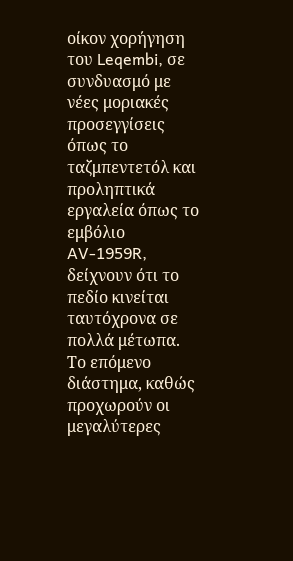οίκον χορήγηση του Leqembi, σε συνδυασμό με νέες μοριακές προσεγγίσεις όπως το ταζμπεντετόλ και προληπτικά εργαλεία όπως το εμβόλιο AV-1959R, δείχνουν ότι το πεδίο κινείται ταυτόχρονα σε πολλά μέτωπα. Το επόμενο διάστημα, καθώς προχωρούν οι μεγαλύτερες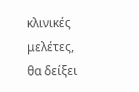κλινικές μελέτες, θα δείξει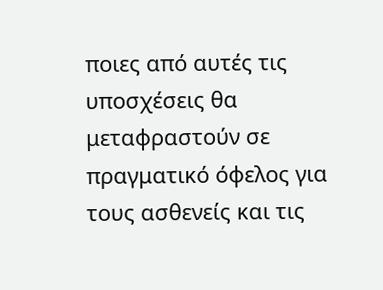ποιες από αυτές τις υποσχέσεις θα μεταφραστούν σε πραγματικό όφελος για τους ασθενείς και τις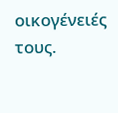οικογένειές τους.